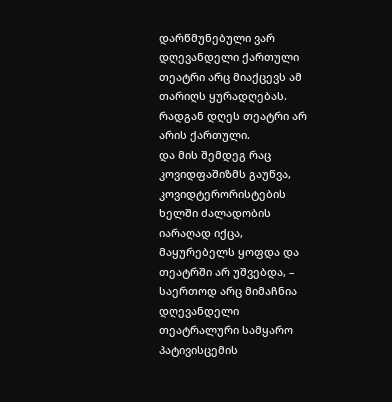დარწმუნებული ვარ დღევანდელი ქართული თეატრი არც მიაქცევს ამ თარიღს ყურადღებას.
რადგან დღეს თეატრი არ არის ქართული.
და მის შემდეგ რაც კოვიდფაშიზმს გაუწვა, კოვიდტერორისტების ხელში ძალადობის იარაღად იქცა, მაყურებელს ყოფდა და თეატრში არ უშვებდა, – საერთოდ არც მიმაჩნია დღევანდელი თეატრალური სამყარო პატივისცემის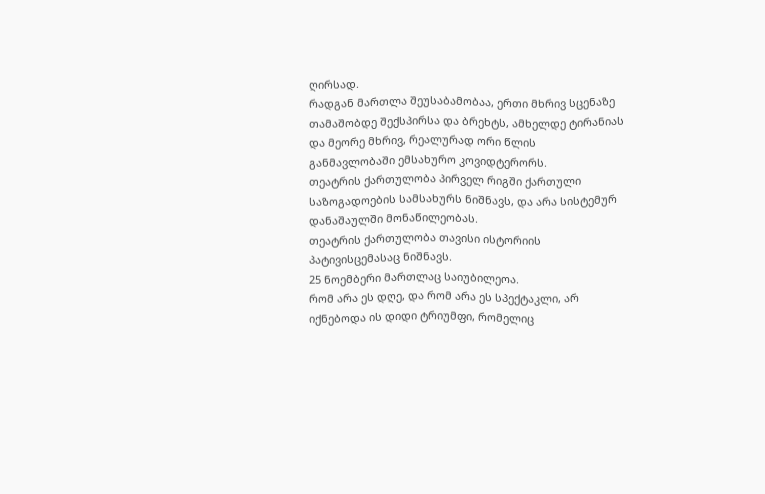ღირსად.
რადგან მართლა შეუსაბამობაა, ერთი მხრივ სცენაზე თამაშობდე შექსპირსა და ბრეხტს, ამხელდე ტირანიას და მეორე მხრივ, რეალურად ორი წლის განმავლობაში ემსახურო კოვიდტერორს.
თეატრის ქართულობა პირველ რიგში ქართული საზოგადოების სამსახურს ნიშნავს, და არა სისტემურ დანაშაულში მონაწილეობას.
თეატრის ქართულობა თავისი ისტორიის პატივისცემასაც ნიშნავს.
25 ნოემბერი მართლაც საიუბილეოა.
რომ არა ეს დღე, და რომ არა ეს სპექტაკლი, არ იქნებოდა ის დიდი ტრიუმფი, რომელიც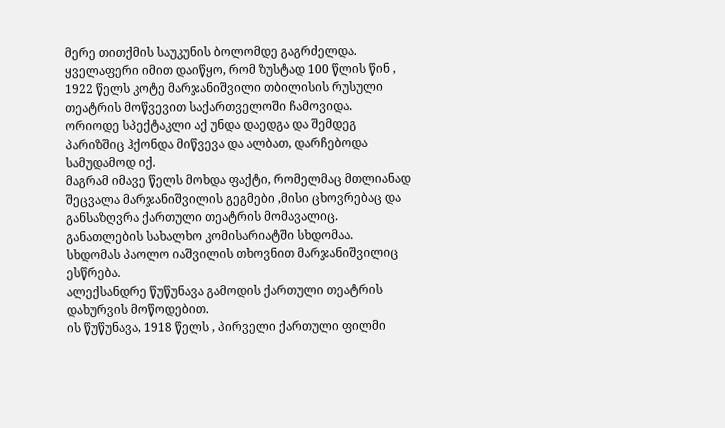მერე თითქმის საუკუნის ბოლომდე გაგრძელდა.
ყველაფერი იმით დაიწყო, რომ ზუსტად 100 წლის წინ , 1922 წელს კოტე მარჯანიშვილი თბილისის რუსული თეატრის მოწვევით საქართველოში ჩამოვიდა.
ორიოდე სპექტაკლი აქ უნდა დაედგა და შემდეგ პარიზშიც ჰქონდა მიწვევა და ალბათ, დარჩებოდა სამუდამოდ იქ.
მაგრამ იმავე წელს მოხდა ფაქტი, რომელმაც მთლიანად შეცვალა მარჯანიშვილის გეგმები ,მისი ცხოვრებაც და განსაზღვრა ქართული თეატრის მომავალიც.
განათლების სახალხო კომისარიატში სხდომაა.
სხდომას პაოლო იაშვილის თხოვნით მარჯანიშვილიც ესწრება.
ალექსანდრე წუწუნავა გამოდის ქართული თეატრის დახურვის მოწოდებით.
ის წუწუნავა, 1918 წელს , პირველი ქართული ფილმი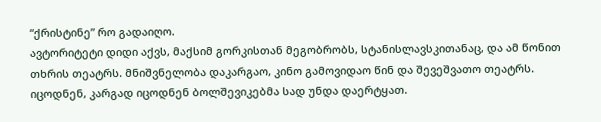“ქრისტინე” რო გადაიღო.
ავტორიტეტი დიდი აქვს, მაქსიმ გორკისთან მეგობრობს, სტანისლავსკითანაც, და ამ წონით თხრის თეატრს. მნიშვნელობა დაკარგაო, კინო გამოვიდაო წინ და შევეშვათო თეატრს.
იცოდნენ, კარგად იცოდნენ ბოლშევიკებმა სად უნდა დაერტყათ.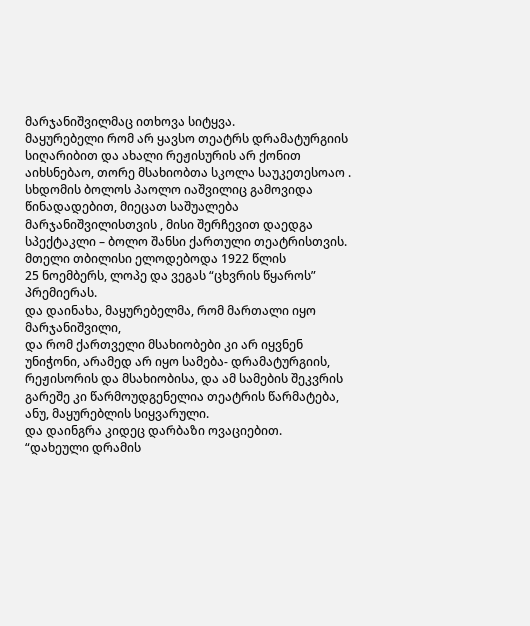მარჯანიშვილმაც ითხოვა სიტყვა.
მაყურებელი რომ არ ყავსო თეატრს დრამატურგიის სიღარიბით და ახალი რეჟისურის არ ქონით აიხსნებაო, თორე მსახიობთა სკოლა საუკეთესოაო .
სხდომის ბოლოს პაოლო იაშვილიც გამოვიდა წინადადებით, მიეცათ საშუალება მარჯანიშვილისთვის , მისი შერჩევით დაედგა სპექტაკლი – ბოლო შანსი ქართული თეატრისთვის.
მთელი თბილისი ელოდებოდა 1922 წლის
25 ნოემბერს, ლოპე და ვეგას “ცხვრის წყაროს” პრემიერას.
და დაინახა, მაყურებელმა, რომ მართალი იყო მარჯანიშვილი,
და რომ ქართველი მსახიობები კი არ იყვნენ უნიჭონი, არამედ არ იყო სამება- დრამატურგიის, რეჟისორის და მსახიობისა, და ამ სამების შეკვრის გარეშე კი წარმოუდგენელია თეატრის წარმატება,
ანუ, მაყურებლის სიყვარული.
და დაინგრა კიდეც დარბაზი ოვაციებით.
“დახეული დრამის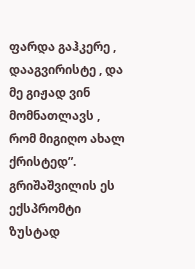ფარდა გაჰკერე , დააგვირისტე , და მე გიჟად ვინ მომნათლავს , რომ მიგიღო ახალ ქრისტედ”.
გრიშაშვილის ეს ექსპრომტი ზუსტად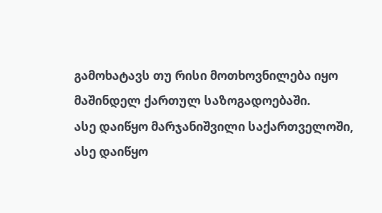გამოხატავს თუ რისი მოთხოვნილება იყო მაშინდელ ქართულ საზოგადოებაში.
ასე დაიწყო მარჯანიშვილი საქართველოში,
ასე დაიწყო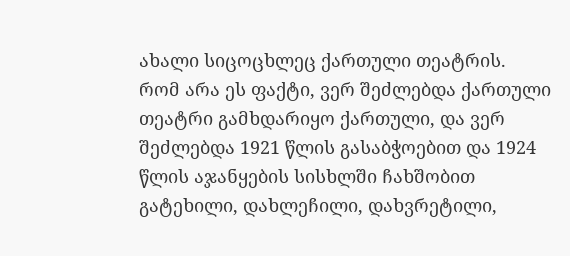ახალი სიცოცხლეც ქართული თეატრის.
რომ არა ეს ფაქტი, ვერ შეძლებდა ქართული თეატრი გამხდარიყო ქართული, და ვერ შეძლებდა 1921 წლის გასაბჭოებით და 1924 წლის აჯანყების სისხლში ჩახშობით გატეხილი, დახლეჩილი, დახვრეტილი,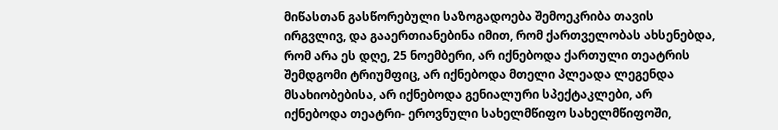მიწასთან გასწორებული საზოგადოება შემოეკრიბა თავის ირგვლივ, და გააერთიანებინა იმით, რომ ქართველობას ახსენებდა,
რომ არა ეს დღე, 25 ნოემბერი, არ იქნებოდა ქართული თეატრის შემდგომი ტრიუმფიც, არ იქნებოდა მთელი პლეადა ლეგენდა მსახიობებისა, არ იქნებოდა გენიალური სპექტაკლები, არ იქნებოდა თეატრი- ეროვნული სახელმწიფო სახელმწიფოში,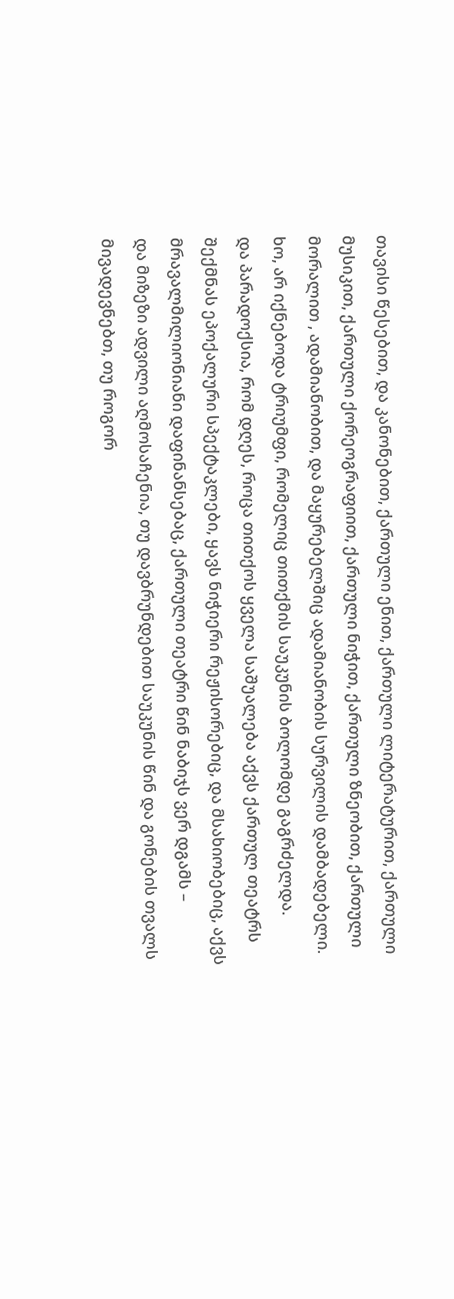თავისი წესებით, და კანონებით, ქართული ენით, ქართული ლიტერატურით, ქართული მუსიკით, ქართული ქორეოგრაფიით, ქართული ნიჭით, ქართული ზნეობით, ქართული მორალით , ადამიანობით, და მაყურებელშიც ადამიანობის სურვილის დამბადებელი.
ხო, არ იქნებოდა ტრიუმფი, რომელიც თითქმის საუკუნის ბოლომდე გაგრძელდა.
და პარადოქსია, რომ დღეს, როცა თითქოს ყველა საშუალება აქვს ქართულ თეატრს შექმნას ეპოქალური სპექტაკლები, ყავს ნიჭიერი რეჟისორებიც, და მსახიობებიც, აქვს მრავალმილიონიანი დაფინანსებაც, ქართული თეატრი წინ ნაბიჯს ვერ დგამს –
და მიზეზი ადვილი აღმოსაჩენია, თუ დავბრუნდებით საუკუნის წინ და გონების თვალს მივადევნებთ, თუ როგორ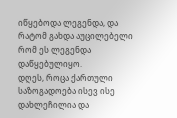იწყებოდა ლეგენდა, და რატომ გახდა აუცილებელი რომ ეს ლეგენდა დაწყებულიყო.
დღეს, როცა ქართული საზოგადოება ისევ ისე დახლეჩილია და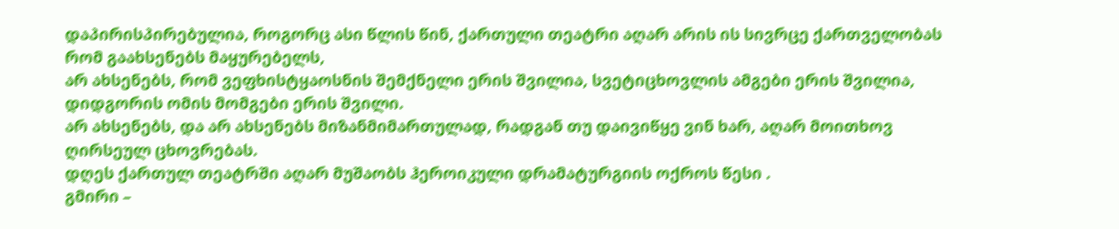დაპირისპირებულია, როგორც ასი წლის წინ, ქართული თეატრი აღარ არის ის სივრცე ქართველობას რომ გაახსენებს მაყურებელს,
არ ახსენებს, რომ ვეფხისტყაოსნის შემქნელი ერის შვილია, სვეტიცხოვლის ამგები ერის შვილია, დიდგორის ომის მომგები ერის შვილი.
არ ახსენებს, და არ ახსენებს მიზანმიმართულად, რადგან თუ დაივიწყე ვინ ხარ, აღარ მოითხოვ ღირსეულ ცხოვრებას.
დღეს ქართულ თეატრში აღარ მუშაობს ჰეროიკული დრამატურგიის ოქროს წესი .
გმირი –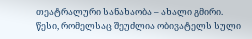თეატრალური სანახაობა – ახალი გმირი.
წესი, რომელსაც შეუძლია ობივატელს სული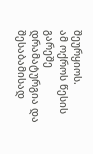შეურყიოს.
ამ ოქროს წესის გარეშე დრამატურგია და შესაბამისად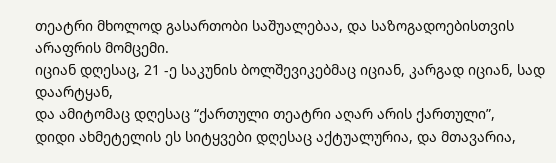თეატრი მხოლოდ გასართობი საშუალებაა, და საზოგადოებისთვის არაფრის მომცემი.
იციან დღესაც, 21 -ე საკუნის ბოლშევიკებმაც იციან, კარგად იციან, სად დაარტყან,
და ამიტომაც დღესაც “ქართული თეატრი აღარ არის ქართული”,
დიდი ახმეტელის ეს სიტყვები დღესაც აქტუალურია, და მთავარია,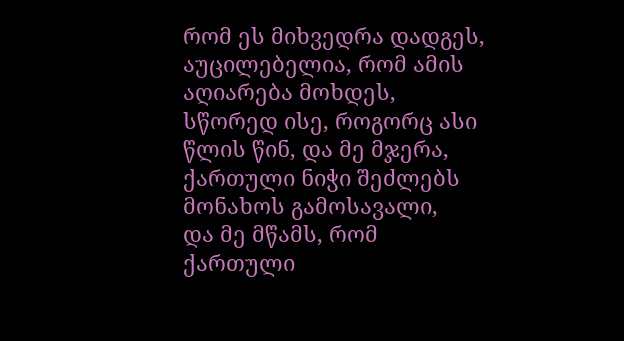რომ ეს მიხვედრა დადგეს,
აუცილებელია, რომ ამის აღიარება მოხდეს, სწორედ ისე, როგორც ასი წლის წინ, და მე მჯერა, ქართული ნიჭი შეძლებს მონახოს გამოსავალი,
და მე მწამს, რომ ქართული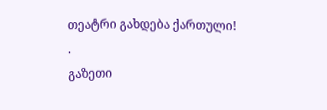თეატრი გახდება ქართული!
.
გაზეთი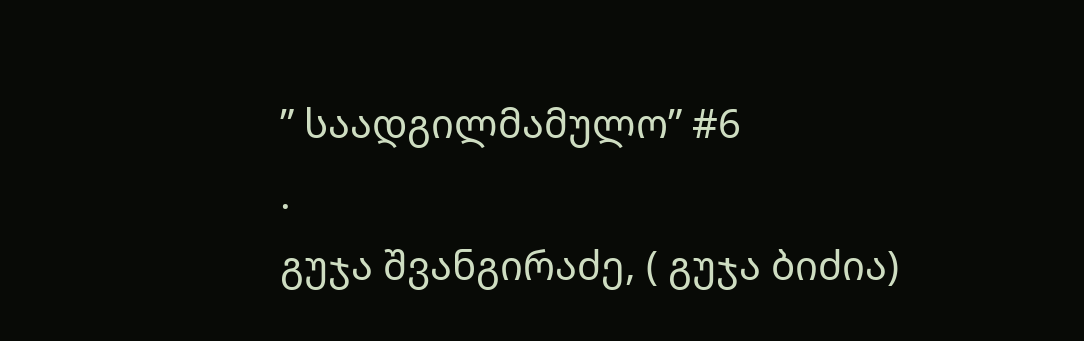” საადგილმამულო” #6
.
გუჯა შვანგირაძე, ( გუჯა ბიძია)